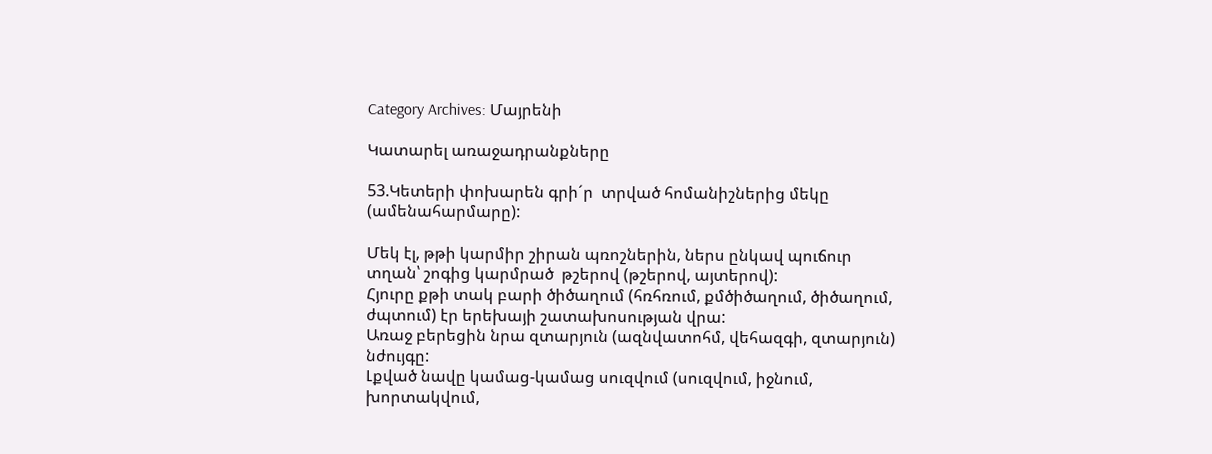Category Archives: Մայրենի

Կատարել առաջադրանքները

53.Կետերի փոխարեն գրի´ր  տրված հոմանիշներից մեկը (ամենահարմարը):

Մեկ էլ, թթի կարմիր շիրան պռոշներին, ներս ընկավ պուճուր տղան՝ շոգից կարմրած  թշերով (թշերով, այտերով):
Հյուրը քթի տակ բարի ծիծաղում (հռհռում, քմծիծաղում, ծիծաղում, ժպտում) էր երեխայի շատախոսության վրա:
Առաջ բերեցին նրա զտարյուն (ազնվատոհմ, վեհազգի, զտարյուն) նժույգը:
Լքված նավը կամաց-կամաց սուզվում (սուզվում, իջնում, խորտակվում,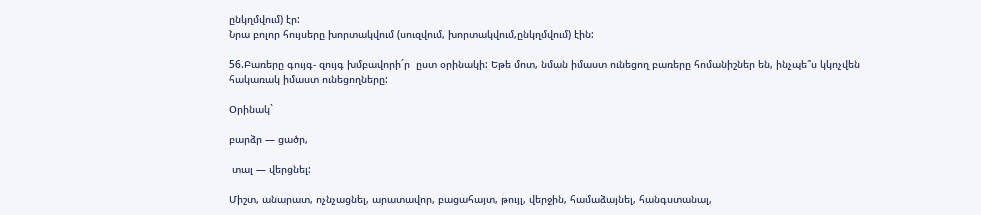ընկղմվում) էր:
Նրա բոլոր հույսերը խորտակվում (սուզվում, խորտակվում,ընկղմվում) էին:

56.Բառերը գույգ- զույգ խմբավորի´ր  ըստ օրինակի: Եթե մոտ, նման իմաստ ունեցող բառերը հոմանիշներ են, ինչպե՞ս կկոչվեն հակառակ իմաստ ունեցողները:

Օրինակ`

բարձր — ցածր,

 տալ — վերցնել:

Միշտ, անարատ, ոչնչացնել, արատավոր, բացահայտ, թույլ, վերջին, համաձայնել, հանգստանալ,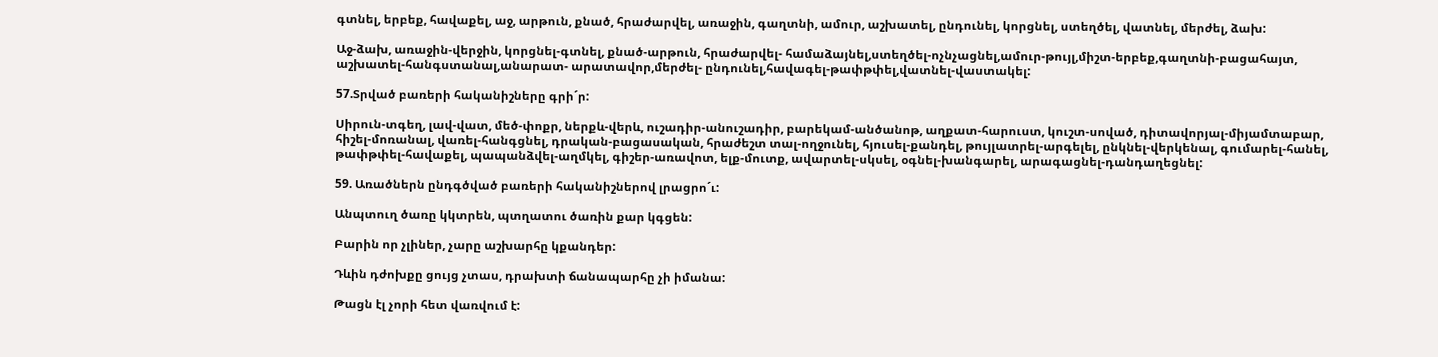գտնել, երբեք, հավաքել, աջ, արթուն, քնած, հրաժարվել, առաջին, գաղտնի, ամուր, աշխատել, ընդունել, կորցնել, ստեղծել, վատնել, մերժել, ձախ:

Աջ-ձախ, առաջին-վերջին, կորցնել-գտնել, քնած-արթուն, հրաժարվել- համաձայնել,ստեղծել-ոչնչացնել,ամուր-թույլ,միշտ-երբեք,գաղտնի-բացահայտ, աշխատել-հանգստանալ,անարատ- արատավոր,մերժել- ընդունել,հավագել-թափթփել,վատնել-վաստակել:

57.Տրված բառերի հականիշները գրի´ր:

Սիրուն-տգեղ, լավ-վատ, մեծ-փոքր, ներքև-վերև, ուշադիր-անուշադիր, բարեկամ-անծանոթ, աղքատ-հարուստ, կուշտ-սոված, դիտավորյալ-միյամտաբար, հիշել-մոռանալ, վառել-հանգցնել, դրական-բացասական, հրաժեշտ տալ-ողջունել, հյուսել-քանդել, թույլատրել-արգելել, ընկնել-վերկենալ, գումարել-հանել, թափթփել-հավաքել, պապանձվել-աղմկել, գիշեր-առավոտ, ելք-մուտք, ավարտել-սկսել, օգնել-խանգարել, արագացնել-դանդաղեցնել:

59. Առածներն ընդգծված բառերի հականիշներով լրացրո´ւ:

Անպտուղ ծառը կկտրեն, պտղատու ծառին քար կգցեն:

Բարին որ չլիներ, չարը աշխարհը կքանդեր:

Դևին դժոխքը ցույց չտաս, դրախտի ճանապարհը չի իմանա:

Թացն էլ չորի հետ վառվում է: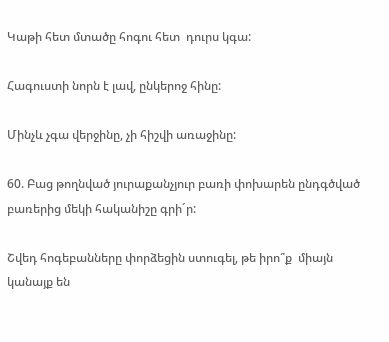Կաթի հետ մտածը հոգու հետ  դուրս կգա:

Հագուստի նորն է լավ, ընկերոջ հինը:

Մինչև չգա վերջինը, չի հիշվի առաջինը:

60. Բաց թողնված յուրաքանչյուր բառի փոխարեն ընդգծված բառերից մեկի հականիշը գրի´ր:

Շվեդ հոգեբանները փորձեցին ստուգել, թե իրո՞ք  միայն կանայք են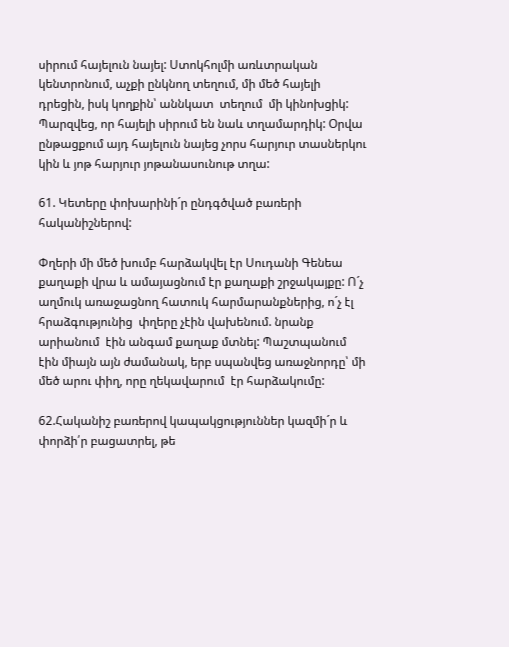սիրում հայելուն նայել: Ստոկհոլմի առևտրական կենտրոնում, աչքի ընկնող տեղում, մի մեծ հայելի դրեցին, իսկ կողքին՝ աննկատ  տեղում  մի կինոխցիկ: Պարզվեց, որ հայելի սիրում են նաև տղամարդիկ: Օրվա ընթացքում այդ հայելուն նայեց չորս հարյուր տասներկու կին և յոթ հարյուր յոթանասունութ տղա:

61. Կետերը փոխարինի´ր ընդգծված բառերի հականիշներով:

Փղերի մի մեծ խումբ հարձակվել էր Սուդանի Գենեա քաղաքի վրա և ամայացնում էր քաղաքի շրջակայքը: Ո´չ աղմուկ առաջացնող հատուկ հարմարանքներից, ո´չ էլ հրաձգությունից  փղերը չէին վախենում. նրանք արիանում  էին անգամ քաղաք մտնել: Պաշտպանում  էին միայն այն ժամանակ, երբ սպանվեց առաջնորդը՝ մի մեծ արու փիղ, որը ղեկավարում  էր հարձակումը:

62.Հականիշ բառերով կապակցություններ կազմի´ր և փորձի՛ր բացատրել, թե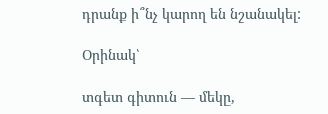դրանք ի՞նչ կարող են նշանակել:

Օրինակ՝

տգետ գիտուն — մեկը,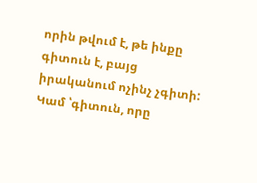որին թվում է, թե ինքը գիտուն է, բայց իրականում ոչինչ չգիտի: Կամ ՝գիտուն, որը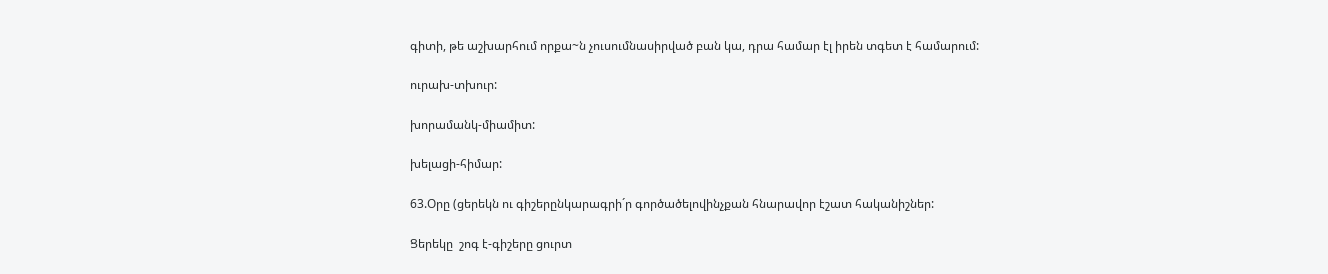գիտի, թե աշխարհում որքա~ն չուսումնասիրված բան կա, դրա համար էլ իրեն տգետ է համարում:

ուրախ-տխուր:

խորամանկ-միամիտ:

խելացի-հիմար:

63.Օրը (ցերեկն ու գիշերընկարագրի´ր գործածելովինչքան հնարավոր էշատ հականիշներ:

Ցերեկը  շոգ է-գիշերը ցուրտ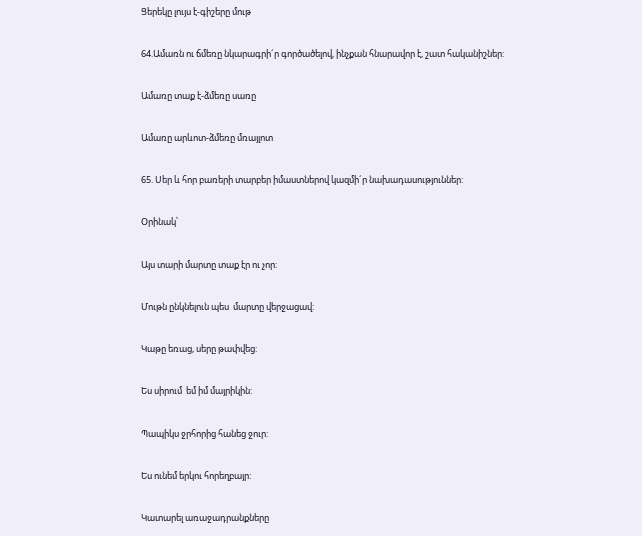Ցերեկը լույս է-գիշերը մութ

64.Ամառն ու ճմեռը նկարագրի´ր գործածելով, ինչքան հնարավոր է, շատ հականիշներ:

Ամառը տաք է-ձմեռը սառը

Ամառը արևոտ-ձմեռը մռայլոտ

65. Սեր և հոր բառերի տարբեր իմաստներով կազմի´ր նախադասություններ:

Օրինակ՝

Այս տարի մարտը տաք էր ու չոր:

Մութն ընկնելուն պես  մարտը վերջացավ:

Կաթը եռաց, սերը թափվեց:

Ես սիրում  եմ իմ մայրիկին:

Պապիկս ջրհորից հանեց ջուր:

Ես ունեմ երկու հորեղբայր:

Կատարել առաջադրանքները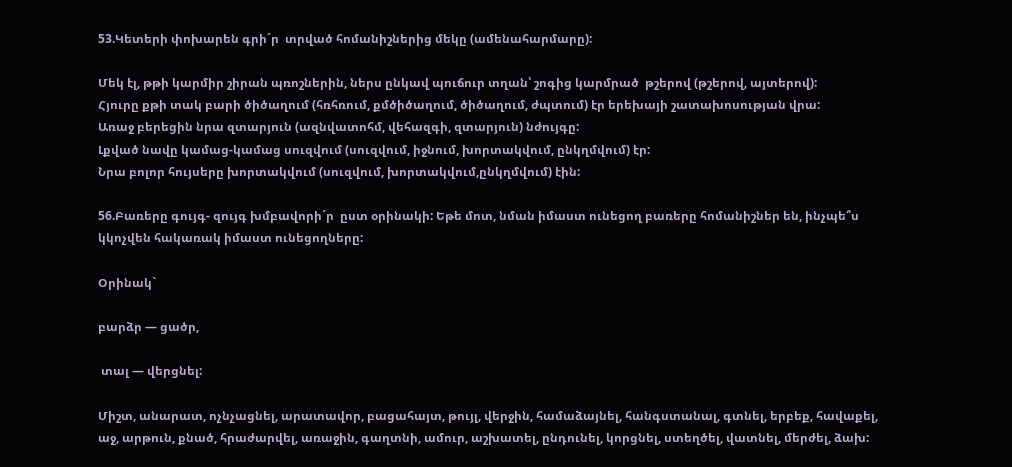53.Կետերի փոխարեն գրի´ր  տրված հոմանիշներից մեկը (ամենահարմարը):

Մեկ էլ, թթի կարմիր շիրան պռոշներին, ներս ընկավ պուճուր տղան՝ շոգից կարմրած  թշերով (թշերով, այտերով):
Հյուրը քթի տակ բարի ծիծաղում (հռհռում, քմծիծաղում, ծիծաղում, ժպտում) էր երեխայի շատախոսության վրա:
Առաջ բերեցին նրա զտարյուն (ազնվատոհմ, վեհազգի, զտարյուն) նժույգը:
Լքված նավը կամաց-կամաց սուզվում (սուզվում, իջնում, խորտակվում, ընկղմվում) էր:
Նրա բոլոր հույսերը խորտակվում (սուզվում, խորտակվում,ընկղմվում) էին:

56.Բառերը գույգ- զույգ խմբավորի´ր  ըստ օրինակի: Եթե մոտ, նման իմաստ ունեցող բառերը հոմանիշներ են, ինչպե՞ս կկոչվեն հակառակ իմաստ ունեցողները:

Օրինակ`

բարձր — ցածր,

 տալ — վերցնել:

Միշտ, անարատ, ոչնչացնել, արատավոր, բացահայտ, թույլ, վերջին, համաձայնել, հանգստանալ, գտնել, երբեք, հավաքել, աջ, արթուն, քնած, հրաժարվել, առաջին, գաղտնի, ամուր, աշխատել, ընդունել, կորցնել, ստեղծել, վատնել, մերժել, ձախ: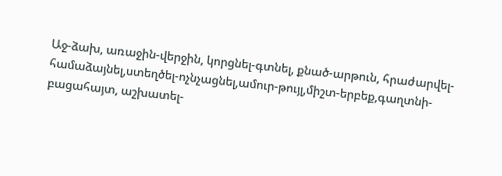Աջ-ձախ, առաջին-վերջին, կորցնել-գտնել, քնած-արթուն, հրաժարվել- համաձայնել,ստեղծել-ոչնչացնել,ամուր-թույլ,միշտ-երբեք,գաղտնի-բացահայտ, աշխատել-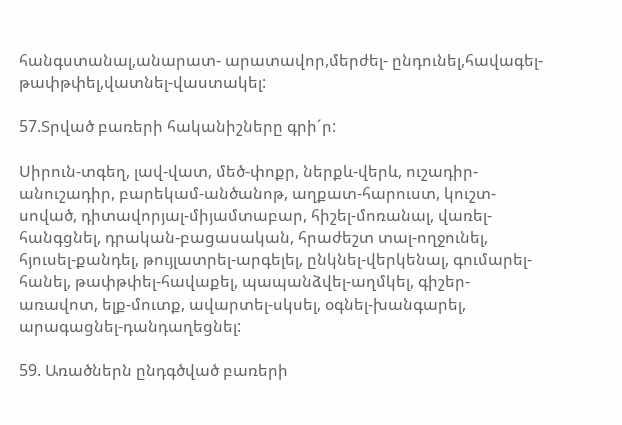հանգստանալ,անարատ- արատավոր,մերժել- ընդունել,հավագել-թափթփել,վատնել-վաստակել:

57.Տրված բառերի հականիշները գրի´ր:

Սիրուն-տգեղ, լավ-վատ, մեծ-փոքր, ներքև-վերև, ուշադիր-անուշադիր, բարեկամ-անծանոթ, աղքատ-հարուստ, կուշտ-սոված, դիտավորյալ-միյամտաբար, հիշել-մոռանալ, վառել-հանգցնել, դրական-բացասական, հրաժեշտ տալ-ողջունել, հյուսել-քանդել, թույլատրել-արգելել, ընկնել-վերկենալ, գումարել-հանել, թափթփել-հավաքել, պապանձվել-աղմկել, գիշեր-առավոտ, ելք-մուտք, ավարտել-սկսել, օգնել-խանգարել, արագացնել-դանդաղեցնել:

59. Առածներն ընդգծված բառերի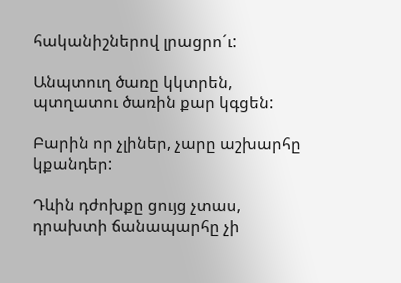հականիշներով լրացրո´ւ:

Անպտուղ ծառը կկտրեն, պտղատու ծառին քար կգցեն:

Բարին որ չլիներ, չարը աշխարհը կքանդեր:

Դևին դժոխքը ցույց չտաս, դրախտի ճանապարհը չի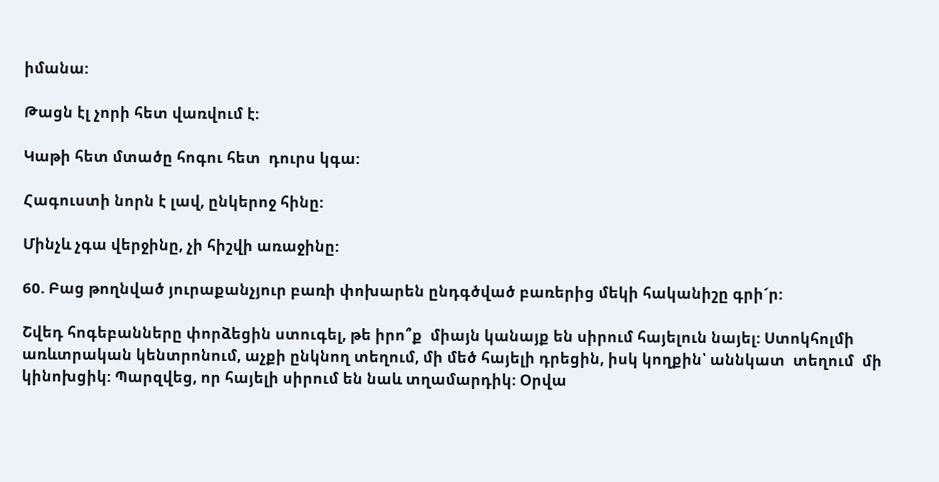իմանա:

Թացն էլ չորի հետ վառվում է:

Կաթի հետ մտածը հոգու հետ  դուրս կգա:

Հագուստի նորն է լավ, ընկերոջ հինը:

Մինչև չգա վերջինը, չի հիշվի առաջինը:

60. Բաց թողնված յուրաքանչյուր բառի փոխարեն ընդգծված բառերից մեկի հականիշը գրի´ր:

Շվեդ հոգեբանները փորձեցին ստուգել, թե իրո՞ք  միայն կանայք են սիրում հայելուն նայել: Ստոկհոլմի առևտրական կենտրոնում, աչքի ընկնող տեղում, մի մեծ հայելի դրեցին, իսկ կողքին՝ աննկատ  տեղում  մի կինոխցիկ: Պարզվեց, որ հայելի սիրում են նաև տղամարդիկ: Օրվա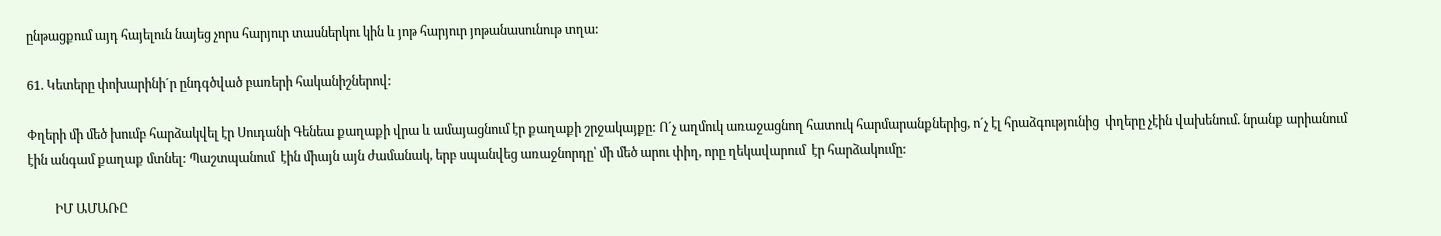ընթացքում այդ հայելուն նայեց չորս հարյուր տասներկու կին և յոթ հարյուր յոթանասունութ տղա:

61. Կետերը փոխարինի´ր ընդգծված բառերի հականիշներով:

Փղերի մի մեծ խումբ հարձակվել էր Սուդանի Գենեա քաղաքի վրա և ամայացնում էր քաղաքի շրջակայքը: Ո´չ աղմուկ առաջացնող հատուկ հարմարանքներից, ո´չ էլ հրաձգությունից  փղերը չէին վախենում. նրանք արիանում  էին անգամ քաղաք մտնել: Պաշտպանում  էին միայն այն ժամանակ, երբ սպանվեց առաջնորդը՝ մի մեծ արու փիղ, որը ղեկավարում  էր հարձակումը:

         ԻՄ ԱՄԱՌԸ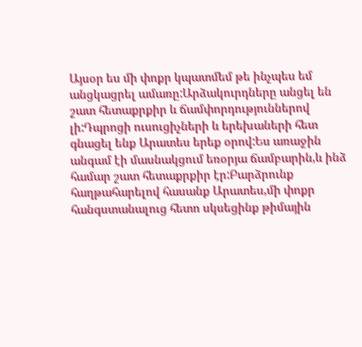Այսօր ես մի փոքր կպատմեմ թե ինչպես եմ անցկացրել ամառը:Արձակուրդները անցել են շատ հետաքրքիր և ճամփորդություններով լի:Դպրոցի ուսուցիչների և երեխաների հետ գնացել ենք Արատես երեք օրով:Ես առաջին անգամ էի մասնակցում եռօրյա ճամբարին,և ինձ համար շատ հետաքրքիր էր:Բարձրունք հաղթահարելով հասանք Արատես,մի փոքր հանգստանալուց հետո սկսեցինք թիմային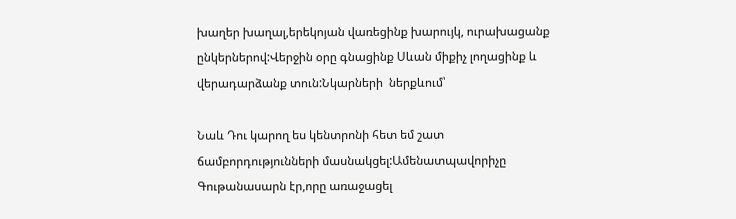խաղեր խաղալ,երեկոյան վառեցինք խարույկ, ուրախացանք ընկերներով:Վերջին օրը գնացինք Սևան միքիչ լողացինք և վերադարձանք տուն:Նկարների  ներքևում՝

Նաև Դու կարող ես կենտրոնի հետ եմ շատ ճամբորդությունների մասնակցել:Ամենատպավորիչը Գութանասարն էր,որը առաջացել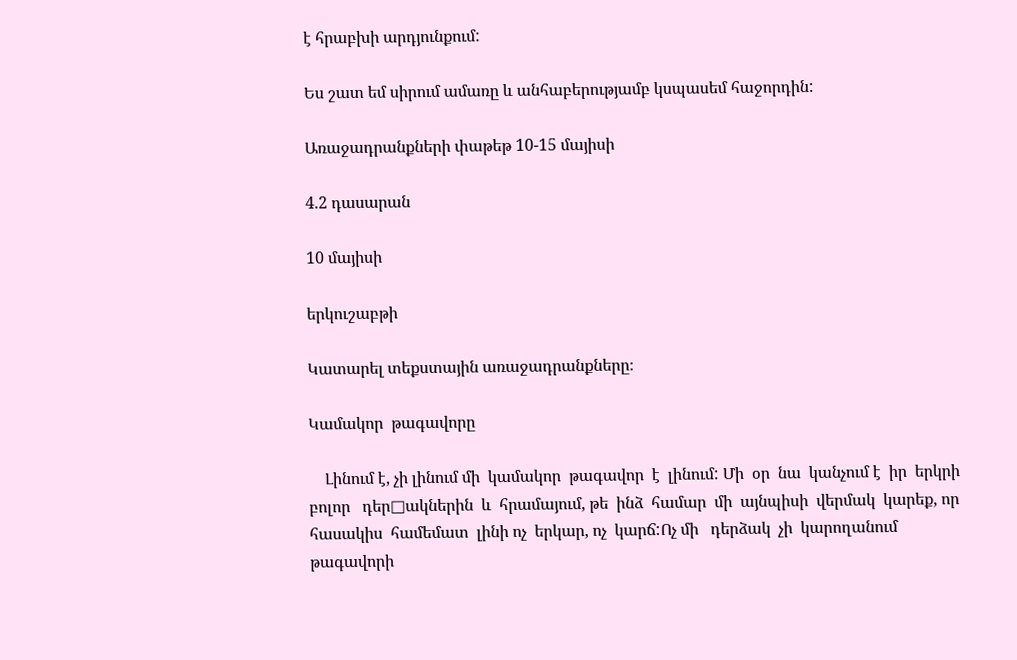է հրաբխի արդյունքում:

Ես շատ եմ սիրում ամառը և անհաբերությամբ կսպասեմ հաջորդին:

Առաջադրանքների փաթեթ 10-15 մայիսի

4.2 դասարան

10 մայիսի

երկուշաբթի

Կատարել տեքստային առաջադրանքները։

Կամակոր  թագավորը

    Լինում է, չի լինում մի  կամակոր  թագավոր  է  լինում: Մի  օր  նա  կանչում է  իր  երկրի  բոլոր   դեր□ակներին  և  հրամայում, թե  ինձ  համար  մի  այնպիսի  վերմակ  կարեք, որ  հասակիս  համեմատ  լինի ոչ  երկար, ոչ  կարճ:Ոչ մի   դերձակ  չի  կարողանում  թագավորի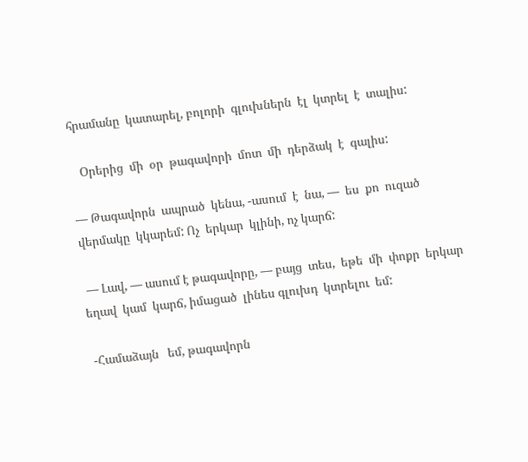հրամանը  կատարել, բոլորի  գլուխներն  էլ  կտրել  է  տալիս:

   Օրերից  մի  օր  թագավորի  մոտ  մի  դերձակ  է  գալիս:

— Թագավորն  ապրած  կենա, -ասում  է  նա, —  ես  քո  ուզած  վերմակը  կկարեմ: Ոչ  երկար  կլինի, ոչ կարճ:

 — Լավ, — ասում է թագավորը, — բայց  տես,  եթե  մի  փոքր  երկար  եղավ  կամ  կարճ, իմացած  լինես գլուխդ  կտրելու  եմ:

 -Համաձայն   եմ, թագավորն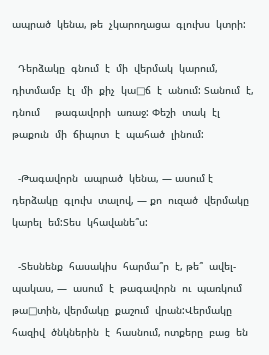ապրած  կենա, թե  չկարողացա  գլուխս  կտրի:

  Դերձակը  գնում  է  մի  վերմակ  կարում,  դիտմամբ  էլ  մի  քիչ  կա□ճ  է  անում: Տանում  է,  դնում     թագավորի  առաջ: Փեշի  տակ  էլ  թաքուն  մի  ճիպոտ  է  պահած  լինում:

  -Թագավորն  ապրած  կենա, — ասում է  դերձակը  գլուխ  տալով, — քո  ուզած  վերմակը  կարել  եմ:Տես  կհավանե՞ս:

  -Տեսնենք  հասակիս  հարմա՞ր  է, թե՞  ավել- պակաս, —  ասում  է  թագավորն  ու  պառկում  թա□տին, վերմակը  քաշում  վրան:Վերմակը  հազիվ  ծնկներին  է  հասնում, ոտքերը  բաց  են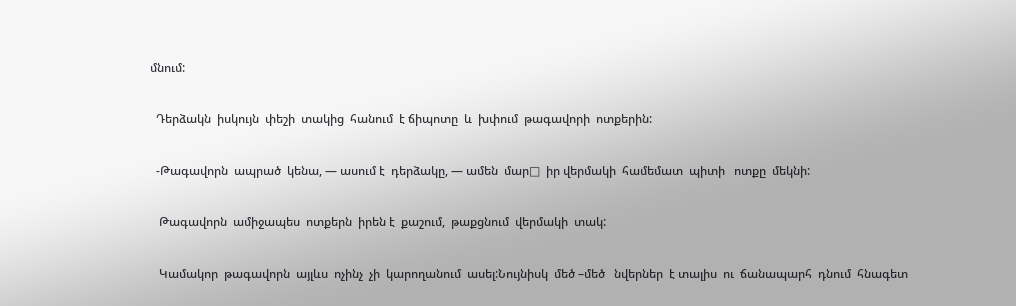մնում:

  Դերձակն  իսկույն  փեշի  տակից  հանում  է ճիպոտը  և  խփում  թագավորի  ոտքերին:

  -Թագավորն  ապրած  կենա, — ասում է  դերձակը, — ամեն  մար□  իր վերմակի  համեմատ  պիտի   ոտքը  մեկնի:

   Թագավորն  ամիջապես  ոտքերն  իրեն է  քաշում,  թաքցնում  վերմակի  տակ:

   Կամակոր  թագավորն  այլևս  ոչինչ  չի  կարողանում  ասել:Նույնիսկ  մեծ –մեծ   նվերներ  է տալիս  ու  ճանապարհ  դնում  հնագետ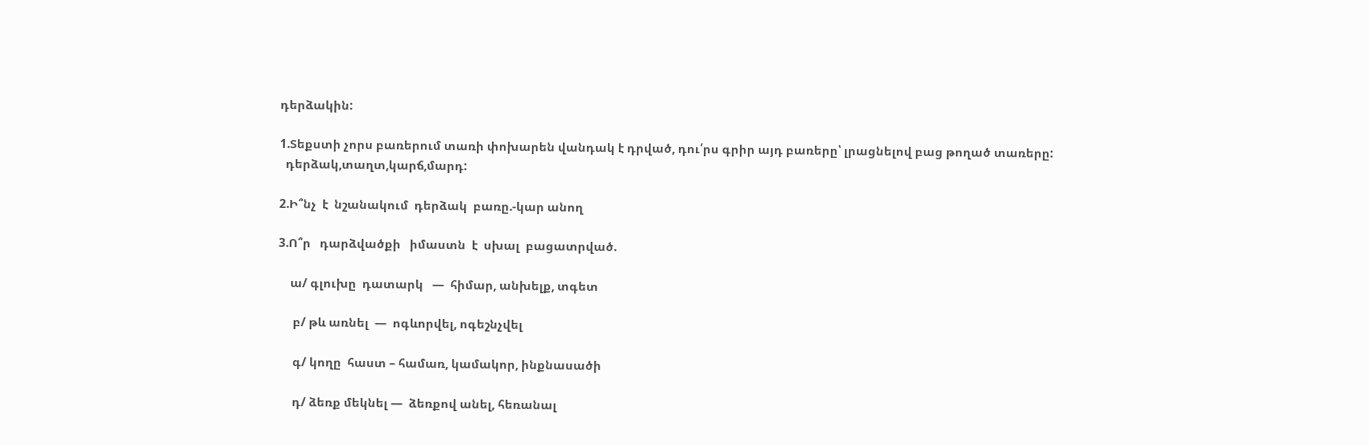դերձակին:

1.Տեքստի չորս բառերում տառի փոխարեն վանդակ է դրված, դու՛րս գրիր այդ բառերը՝ լրացնելով բաց թողած տառերը:
  դերձակ,տաղտ,կարճ,մարդ:

2.Ի՞նչ  է  նշանակում  դերձակ  բառը.-կար անող

3.Ո՞ր   դարձվածքի   իմաստն  է  սխալ  բացատրված.

    ա/ գլուխը  դատարկ   —  հիմար, անխելք, տգետ

     բ/ թև առնել  —  ոգևորվել, ոգեշնչվել

     գ/ կողը  հաստ – համառ, կամակոր, ինքնասածի

     դ/ ձեռք մեկնել —  ձեռքով անել, հեռանալ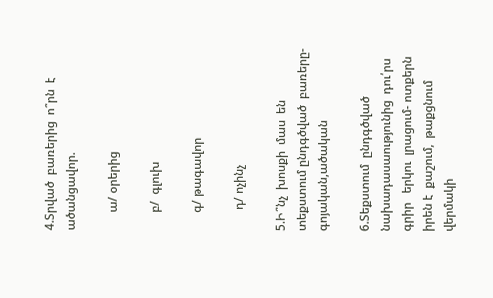4.Տրված  բառերից  ո՞րն  է  ածանցավոր.

      ա/ օրերից

      բ/  գլուխ

      գ/ թագավոր

       դ/ ոչինչ

5.Ի՞նչ  խոսքի  մաս  են  տեքստում ընդգծված  բառերը-գոյական,ածական

6.Տեքստում  ընդգծված  նախադասաությունից  դու՛րս  գրիր   երկու  լրացում- ոտքերն  իրեն է  քաշում,  թաքցնում  վերմակի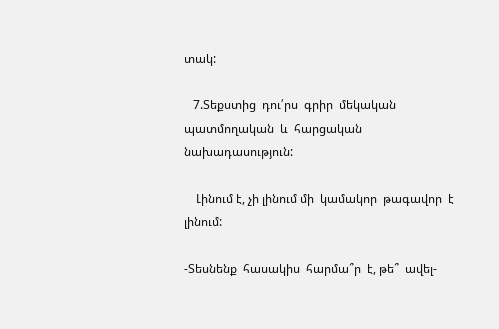տակ:

   7.Տեքստից  դու՛րս  գրիր  մեկական  պատմողական  և  հարցական   նախադասություն:

    Լինում է, չի լինում մի  կամակոր  թագավոր  է  լինում:

-Տեսնենք  հասակիս  հարմա՞ր  է, թե՞  ավել-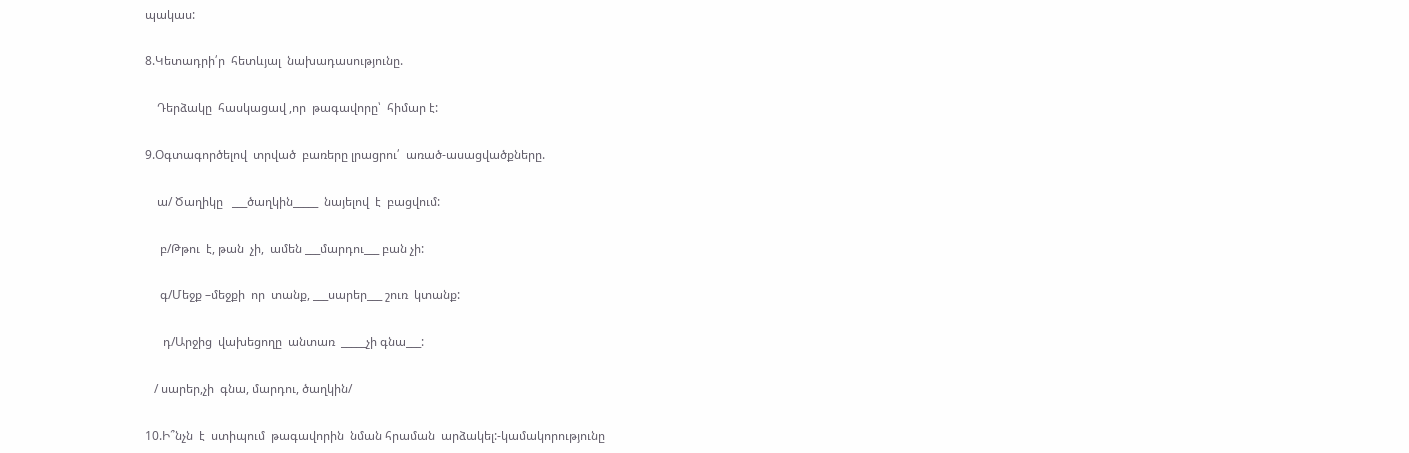պակաս:

8.Կետադրի՛ր  հետևյալ  նախադասությունը.

    Դերձակը  հասկացավ ,որ  թագավորը՝  հիմար է:

9.Օգտագործելով  տրված  բառերը լրացրու՛  առած-ասացվածքները.

    ա/ Ծաղիկը   ___ծաղկին_____  նայելով  է  բացվում:

     բ/Թթու  է, թան  չի,  ամեն ___մարդու___ բան չի:

     գ/Մեջք –մեջքի  որ  տանք, ___սարեր___ շուռ  կտանք:

      դ/Արջից  վախեցողը  անտառ  _____չի գնա___:

   / սարեր,չի  գնա, մարդու, ծաղկին/

10.Ի՞նչն  է  ստիպում  թագավորին  նման հրաման  արձակել:-կամակորությունը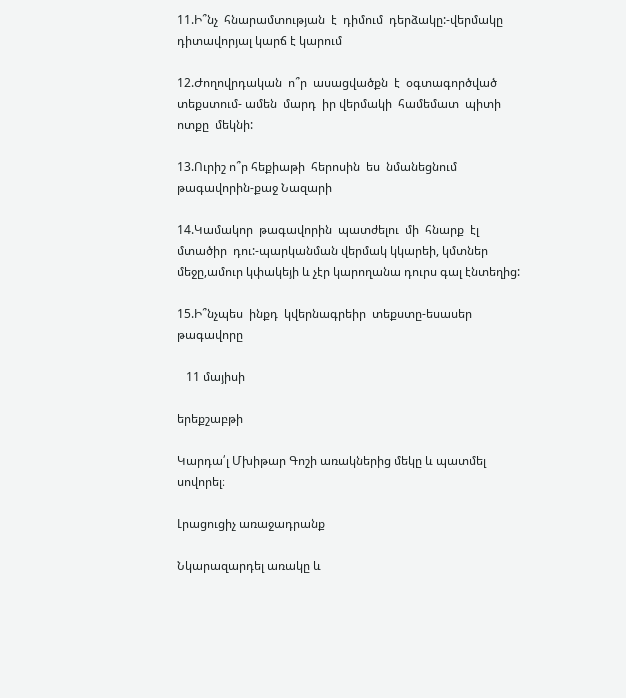11.Ի՞նչ  հնարամտության  է  դիմում  դերձակը:-վերմակը դիտավորյալ կարճ է կարում

12.Ժողովրդական  ո՞ր  ասացվածքն  է  օգտագործված  տեքստում- ամեն  մարդ  իր վերմակի  համեմատ  պիտի   ոտքը  մեկնի:

13.Ուրիշ ո՞ր հեքիաթի  հերոսին  ես  նմանեցնում  թագավորին-քաջ Նազարի

14.Կամակոր  թագավորին  պատժելու  մի  հնարք  էլ  մտածիր  դու:-պարկանման վերմակ կկարեի, կմտներ մեջը,ամուր կփակեյի և չէր կարողանա դուրս գալ էնտեղից:

15.Ի՞նչպես  ինքդ  կվերնագրեիր  տեքստը-եսասեր  թագավորը

   11 մայիսի

երեքշաբթի

Կարդա՛լ Մխիթար Գոշի առակներից մեկը և պատմել սովորել։

Լրացուցիչ առաջադրանք

Նկարազարդել առակը և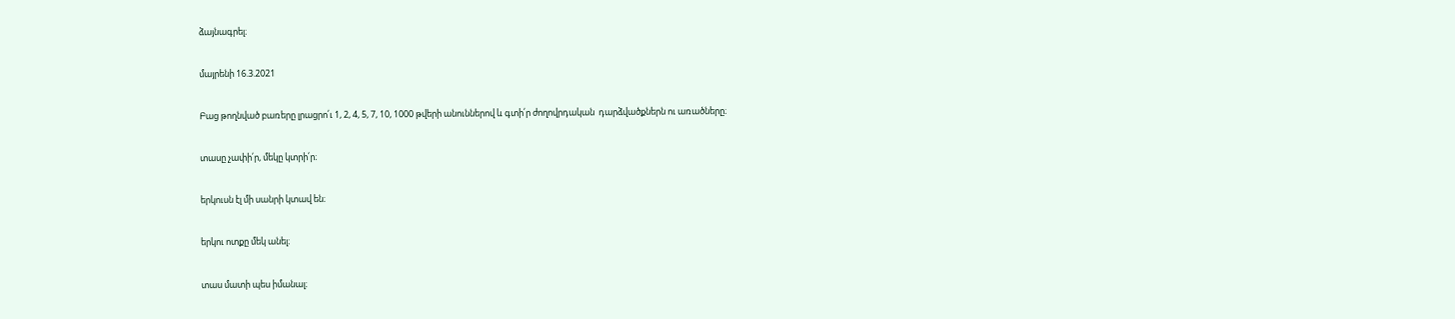ձայնագրել։

մայրենի 16.3.2021

Բաց թողնված բառերը լրացրո՛ւ 1, 2, 4, 5, 7, 10, 1000 թվերի անուններով և գտի՛ր ժողովրդական  դարձվածքներն ու առածները։

տասը չափի՛ր, մեկը կտրի՛ր։

երկուսն էլ մի սանրի կտավ են։

երկու ոտքը մեկ անել։

տաս մատի պես իմանալ։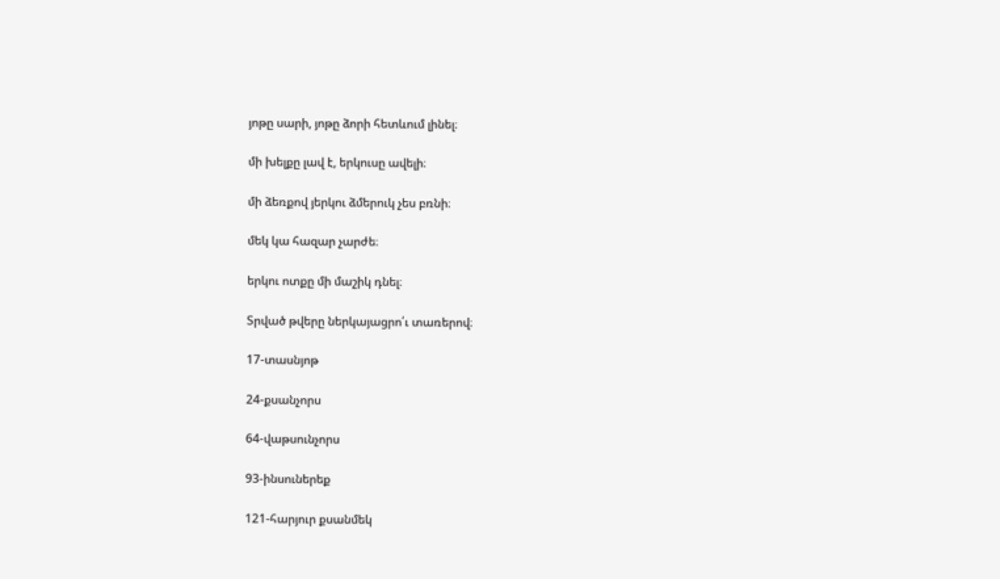յոթը սարի, յոթը ձորի հետևում լինել։

մի խելքը լավ է, երկուսը ավելի։

մի ձեռքով յերկու ձմերուկ չես բռնի։

մեկ կա հազար չարժե։

երկու ոտքը մի մաշիկ դնել։

Տրված թվերը ներկայացրո՛ւ տառերով։

17-տասնյոթ

24-քսանչորս

64-վաթսունչորս

93-ինսուներեք

121-հարյուր քսանմեկ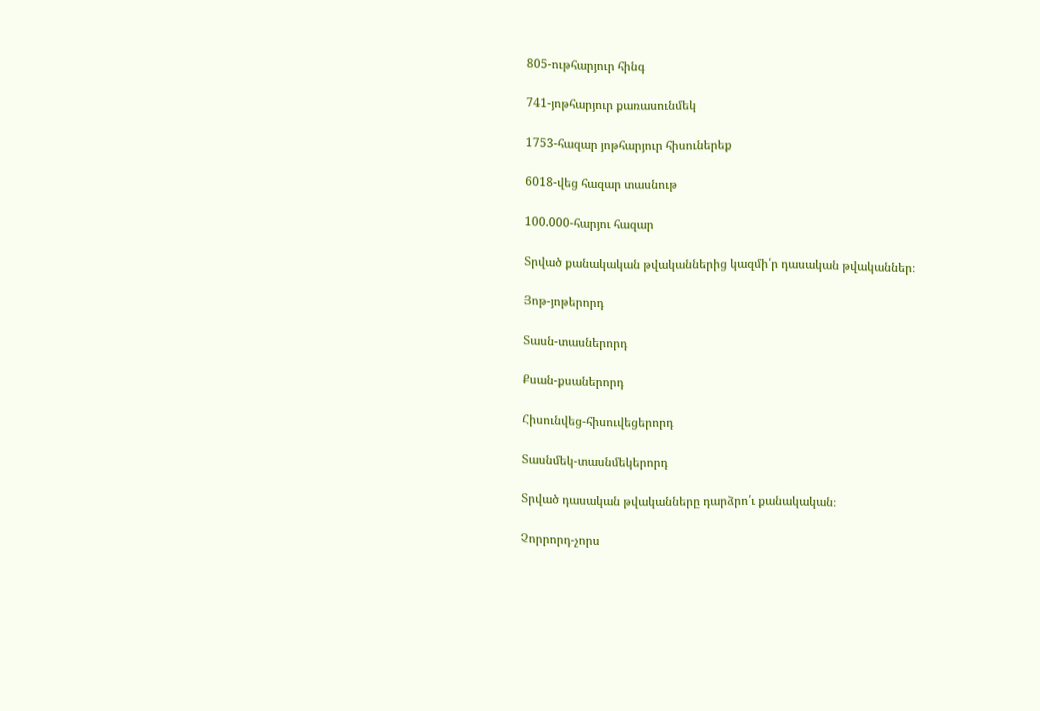805-ութհարյուր հինգ

741-յոթհարյուր քառասունմեկ

1753-հազար յոթհարյուր հիսուներեք

6018-վեց հազար տասնութ

100.000-հարյու հազար

Տրված քանակական թվականներից կազմի՛ր դասական թվականներ։

Յոթ-յոթերորդ

Տասն-տասներորդ

Քսան-քսաներորդ

Հիսունվեց-հիսուվեցերորդ

Տասնմեկ-տասնմեկերորդ

Տրված դասական թվականները դարձրո՛ւ քանակական։

Չորրորդ-չորս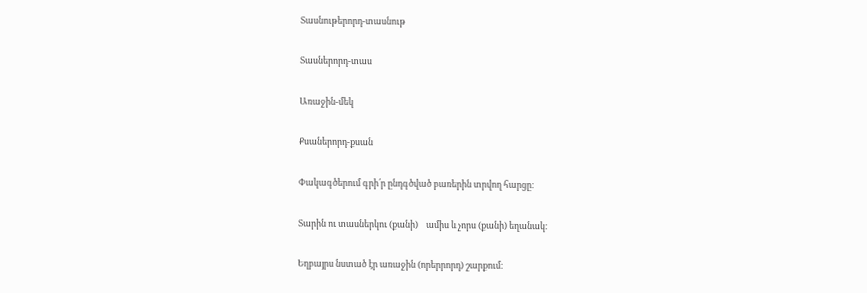Տասնութերորդ-տասնութ

Տասներորդ-տաս

Առաջին-մեկ

Քսաներորդ-քսան

Փակագծերում գրի՛ր ընդգծված բառերին տրվող հարցը։

Տարին ու տասներկու (քանի)    ամիս և չորս (քանի) եղանակ։

Եղբայրս նստած էր առաջին (որերրորդ) շարքում։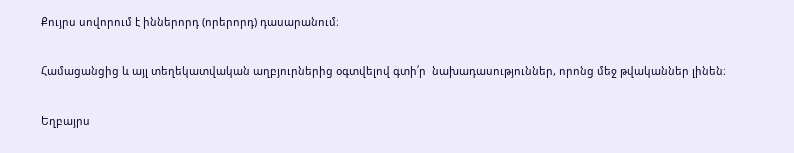Քույրս սովորում է իններորդ (որերորդ) դասարանում։

Համացանցից և այլ տեղեկատվական աղբյուրներից օգտվելով գտի՛ր  նախադասություններ, որոնց մեջ թվականներ լինեն։

Եղբայրս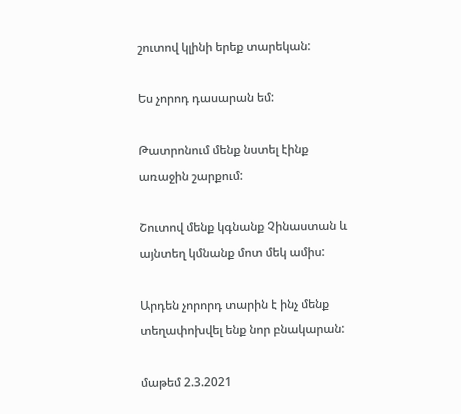շուտով կլինի երեք տարեկան:

Ես չորոդ դասարան եմ:

Թատրոնում մենք նստել էինք առաջին շարքում:

Շուտով մենք կգնանք Չինաստան և այնտեղ կմնանք մոտ մեկ ամիս:

Արդեն չորորդ տարին է ինչ մենք տեղափոխվել ենք նոր բնակարան:

մաթեմ 2.3.2021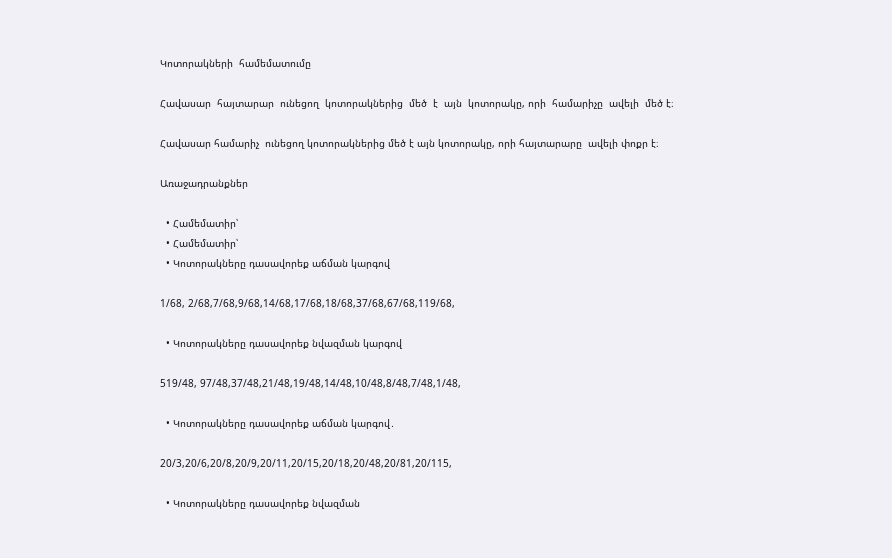Կոտորակների  համեմատումը

Հավասար  հայտարար  ունեցող  կոտորակներից  մեծ  է  այն  կոտորակը, որի  համարիչը  ավելի  մեծ է։

Հավասար համարիչ  ունեցող կոտորակներից մեծ է այն կոտորակը, որի հայտարարը  ավելի փոքր է։

Առաջադրանքներ

  • Համեմատիր՝
  • Համեմատիր՝
  • Կոտորակները դասավորեք աճման կարգով

1/68, 2/68,7/68,9/68,14/68,17/68,18/68,37/68,67/68,119/68,

  • Կոտորակները դասավորեք նվազման կարգով

519/48, 97/48,37/48,21/48,19/48,14/48,10/48,8/48,7/48,1/48,

  • Կոտորակները դասավորեք աճման կարգով․

20/3,20/6,20/8,20/9,20/11,20/15,20/18,20/48,20/81,20/115,

  • Կոտորակները դասավորեք նվազման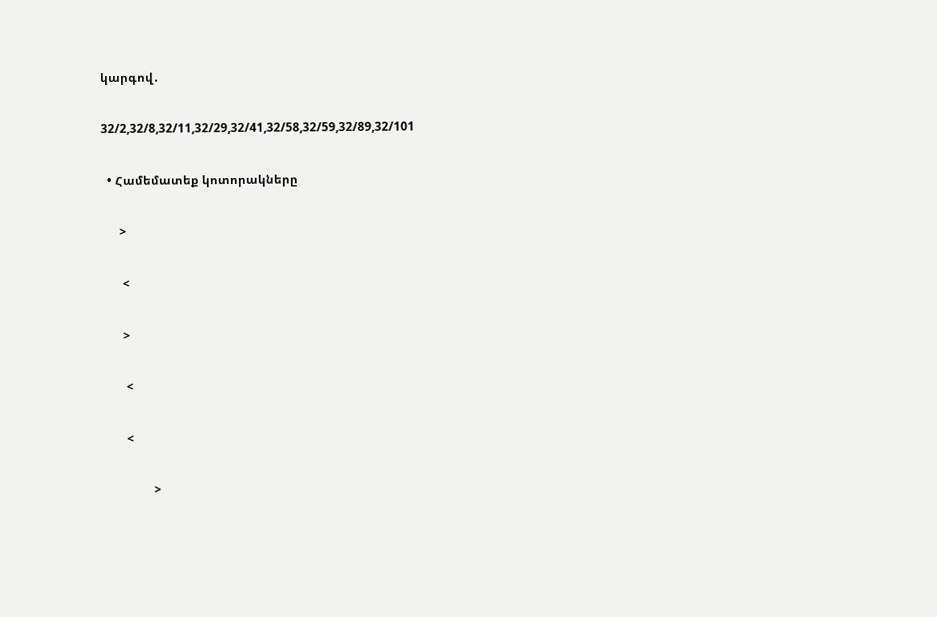կարգով․

32/2,32/8,32/11,32/29,32/41,32/58,32/59,32/89,32/101

  • Համեմատեք կոտորակները

      >

       <

       >

        <

        <

                 >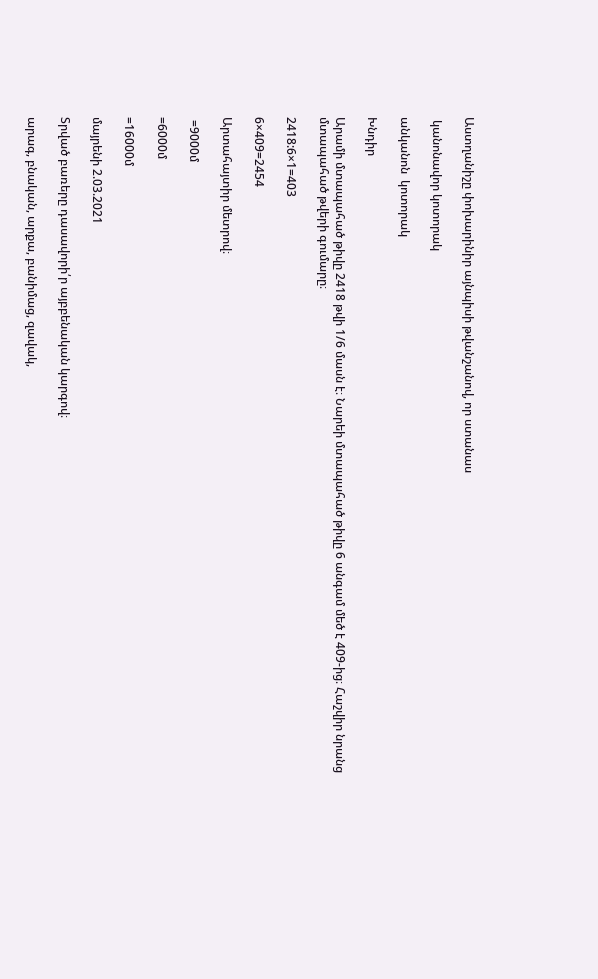Աստղանիշը փոխարինիր այնպիսի թվանշանով, որ ստանաս

 կանոնավոր կոտորակ

անկանոն  կոտորակ

Խնդիր

Արամի մտապահած թիվը 2418 թվի 1/6 մասն է։ Նարեի մտապահած թիվը 6 անգամ մեծ է 409-ից։ Հաշվիր նրանց մտապահած թվերի գումարը։

2418:6×1=403

6×409=2454

Արտահայտիր մետրով։

 =9000մ

=6000մ

=16000մ

մայրենի 2.03.2021

Տրված բառերը դասավորի՛ր այբբենական կարգով։

արագ, բնական, արքա, բանիմաց, զավակ,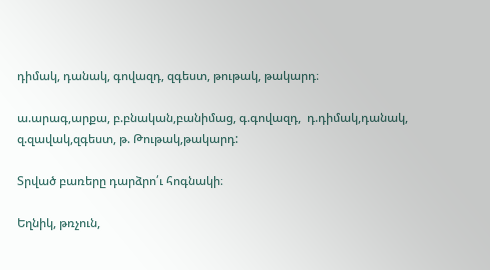դիմակ, դանակ, գովազդ, զգեստ, թութակ, թակարդ։

ա.արագ,արքա, բ.բնական,բանիմաց, գ.գովազդ,  դ.դիմակ,դանակ, զ.զավակ,զգեստ, թ. Թութակ,թակարդ:

Տրված բառերը դարձրո՛ւ հոգնակի։

Եղնիկ, թռչուն,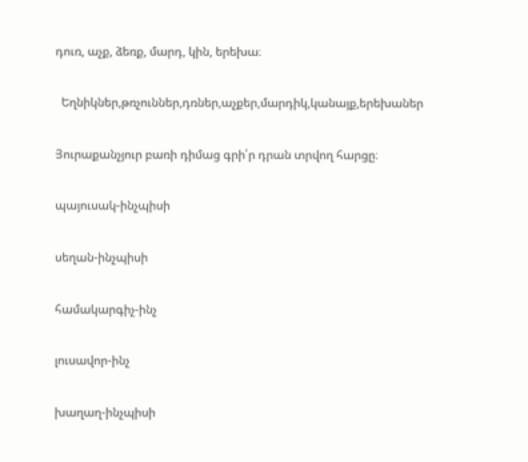դուռ, աչք, ձեռք, մարդ, կին, երեխա։

  Եղնիկներ,թռչուններ,դռներ,աչքեր,մարդիկ,կանայք,երեխաներ

Յուրաքանչյուր բառի դիմաց գրի՛ր դրան տրվող հարցը։

պայուսակ-ինչպիսի

սեղան-ինչպիսի

համակարգիչ-ինչ

լուսավոր-ինչ

խաղաղ-ինչպիսի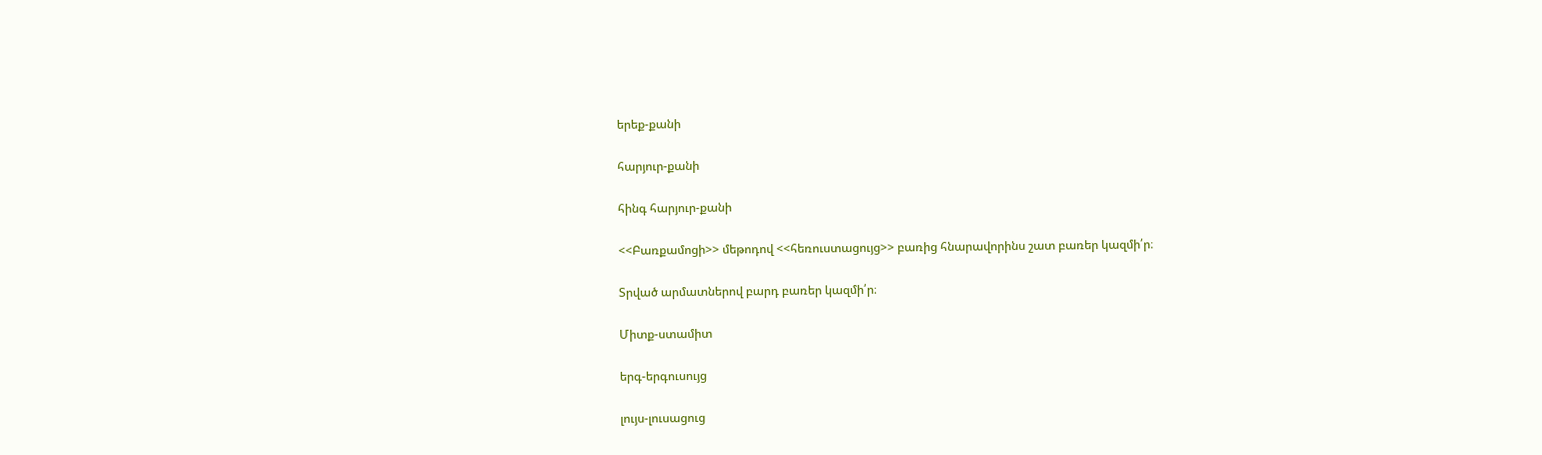երեք-քանի

հարյուր-քանի

հինգ հարյուր-քանի

<<Բառքամոցի>> մեթոդով <<հեռուստացույց>> բառից հնարավորինս շատ բառեր կազմի՛ր։

Տրված արմատներով բարդ բառեր կազմի՛ր։

Միտք-ստամիտ

երգ-երգուսույց

լույս-լուսացուց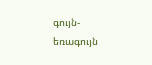գույն-եռագույն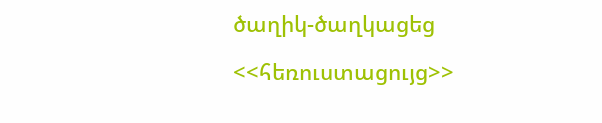ծաղիկ-ծաղկացեց

<<հեռուստացույց>>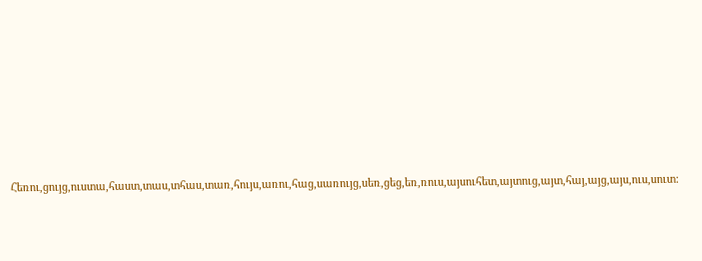Հեռու,ցույց,ուստա,հաստ,տաս,տհաս,տառ,հույս,առու,հաց,սառույց,սեռ,ցեց,եռ,ռուս,այսուհետ,այտուց,այտ,հայ,այց,այս,ուս,սուտ: